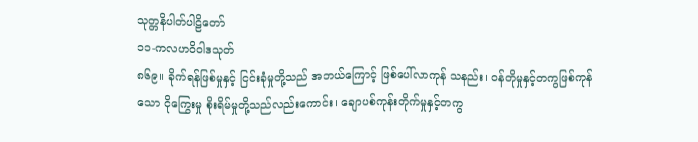သုတ္တနိပါတ်ပါဠိတော်
၁၁-ကလဟဝိဝါဒသုတ်
၈၆၉။ ခိုက်ရန်ဖြစ်မှုနှင့် ငြင်းခုံမှုတို့သည် အဘယ်ကြောင့် ဖြစ်ပေါ်လာကုန် သနည်း၊ ဝန်တိုမှုနှင့်တကွဖြစ်ကုန်သော ငိုကြွေးမှု စိုးရိမ်မှုတို့သည်လည်းကောင်း၊ ချောပစ်ကုန်းတိုက်မှုနှင့်တကွ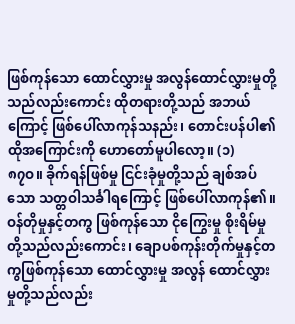ဖြစ်ကုန်သော ထောင်လွှားမှု အလွန်ထောင်လွှားမှုတို့သည်လည်းကောင်း ထိုတရားတို့သည် အဘယ်ကြောင့် ဖြစ်ပေါ်လာကုန်သနည်း၊ တောင်းပန်ပါ၏ ထိုအကြောင်းကို ဟောတော်မူပါလော့။ (၁)
၈၇ဝ။ ခိုက်ရန်ဖြစ်မှု ငြင်းခုံမှုတို့သည် ချစ်အပ်သော သတ္တဝါသင်္ခါရကြောင့် ဖြစ်ပေါ်လာကုန်၏။ ဝန်တိုမှုနှင့်တကွ ဖြစ်ကုန်သော ငိုကြွေးမှု စိုးရိမ်မှုတို့သည်လည်းကောင်း၊ ချောပစ်ကုန်းတိုက်မှုနှင့်တကွဖြစ်ကုန်သော ထောင်လွှားမှု အလွန် ထောင်လွှားမှုတို့သည်လည်း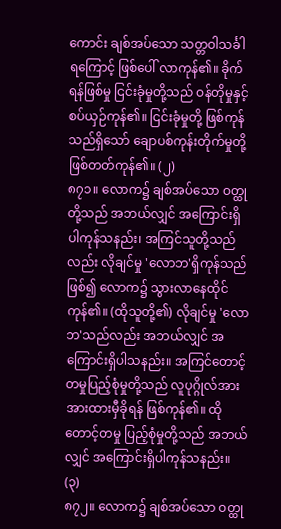ကောင်း ချစ်အပ်သော သတ္တဝါသင်္ခါရကြောင့် ဖြစ်ပေါ် လာကုန်၏။ ခိုက်ရန်ဖြစ်မှု ငြင်းခုံမှုတို့သည် ဝန်တိုမှုနှင့် စပ်ယှဉ်ကုန်၏။ ငြင်းခုံမှုတို့ ဖြစ်ကုန်သည်ရှိသော် ချောပစ်ကုန်းတိုက်မှုတို့ ဖြစ်တတ်ကုန်၏။ (၂)
၈၇၁။ လောက၌ ချစ်အပ်သော ဝတ္ထုတို့သည် အဘယ်လျှင် အကြောင်းရှိပါကုန်သနည်း၊ အကြင်သူတို့သည်လည်း လိုချင်မှု 'လောဘ'ရှိကုန်သည်ဖြစ်၍ လောက၌ သွားလာနေထိုင်ကုန်၏။ (ထိုသူတို့၏) လိုချင်မှု 'လောဘ'သည်လည်း အဘယ်လျှင် အကြောင်းရှိပါသနည်း။ အကြင်တောင့်တမှုပြည့်စုံမှုတို့သည် လူပုဂ္ဂိုလ်အားအားထားမှီခိုရန် ဖြစ်ကုန်၏။ ထိုတောင့်တမှု ပြည့်စုံမှုတို့သည် အဘယ်လျှင် အကြောင်းရှိပါကုန်သနည်း။ (၃)
၈၇၂။ လောက၌ ချစ်အပ်သော ဝတ္ထု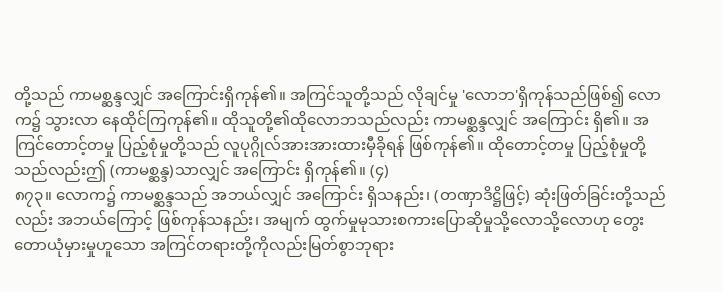တို့သည် ကာမစ္ဆန္ဒလျှင် အကြောင်းရှိကုန်၏။ အကြင်သူတို့သည် လိုချင်မှု 'လောဘ'ရှိကုန်သည်ဖြစ်၍ လောက၌ သွားလာ နေထိုင်ကြကုန်၏။ ထိုသူတို့၏ထိုလောဘသည်လည်း ကာမစ္ဆန္ဒလျှင် အကြောင်း ရှိ၏။ အကြင်တောင့်တမှု ပြည့်စုံမှုတို့သည် လူပုဂ္ဂိုလ်အားအားထားမှီခိုရန် ဖြစ်ကုန်၏။ ထိုတောင့်တမှု ပြည့်စုံမှုတို့သည်လည်းဤ (ကာမစ္ဆန္ဒ)သာလျှင် အကြောင်း ရှိကုန်၏။ (၄)
၈၇၃။ လောက၌ ကာမစ္ဆန္ဒသည် အဘယ်လျှင် အကြောင်း ရှိသနည်း၊ (တဏှာဒိဋ္ဌိဖြင့်) ဆုံးဖြတ်ခြင်းတို့သည်လည်း အဘယ်ကြောင့် ဖြစ်ကုန်သနည်း၊ အမျက် ထွက်မှုမုသားစကားပြောဆိုမှုသို့လောသို့လောဟု တွေးတောယုံမှားမှုဟူသော အကြင်တရားတို့ကိုလည်းမြတ်စွာဘုရား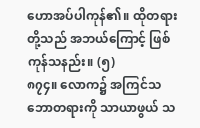ဟောအပ်ပါကုန်၏။ ထိုတရားတို့သည် အဘယ်ကြောင့် ဖြစ်ကုန်သနည်း။ (၅)
၈၇၄။ လောက၌ အကြင်သဘောတရားကို သာယာဖွယ် သ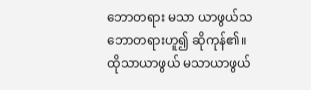ဘောတရား မသာ ယာဖွယ်သဘောတရားဟူ၍ ဆိုကုန်၏။ ထိုသာယာဖွယ် မသာယာဖွယ်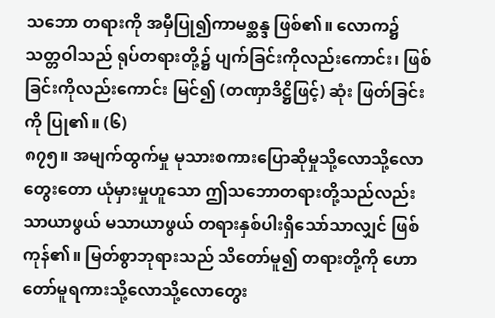သဘော တရားကို အမှီပြု၍ကာမစ္ဆန္ဒ ဖြစ်၏။ လောက၌ သတ္တဝါသည် ရုပ်တရားတို့၌ ပျက်ခြင်းကိုလည်းကောင်း၊ ဖြစ်ခြင်းကိုလည်းကောင်း မြင်၍ (တဏှာဒိဋ္ဌိဖြင့်) ဆုံး ဖြတ်ခြင်းကို ပြု၏။ (၆)
၈၇၅။ အမျက်ထွက်မှု မုသားစကားပြောဆိုမှုသို့လောသို့လော တွေးတော ယုံမှားမှုဟူသော ဤသဘောတရားတို့သည်လည်း သာယာဖွယ် မသာယာဖွယ် တရားနှစ်ပါးရှိသော်သာလျှင် ဖြစ်ကုန်၏။ မြတ်စွာဘုရားသည် သိတော်မူ၍ တရားတို့ကို ဟောတော်မူရကားသို့လောသို့လောတွေး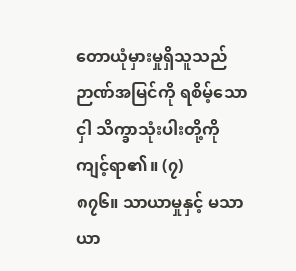တောယုံမှားမှုရှိသူသည် ဉာဏ်အမြင်ကို ရစိမ့်သောငှါ သိက္ခာသုံးပါးတို့ကို ကျင့်ရာ၏။ (၇)
၈၇၆။ သာယာမှုနှင့် မသာယာ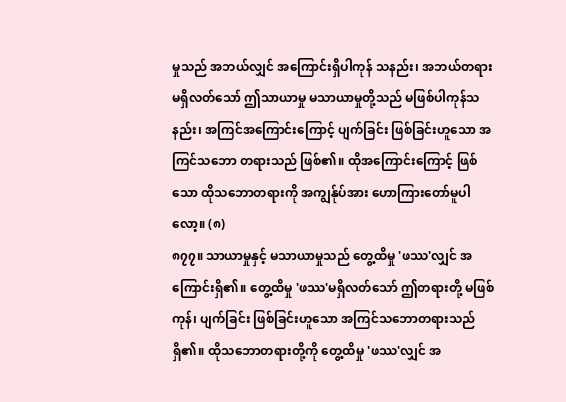မှုသည် အဘယ်လျှင် အကြောင်းရှိပါကုန် သနည်း၊ အဘယ်တရားမရှိလတ်သော် ဤသာယာမှု မသာယာမှုတို့သည် မဖြစ်ပါကုန်သနည်း၊ အကြင်အကြောင်းကြောင့် ပျက်ခြင်း ဖြစ်ခြင်းဟူသော အကြင်သဘော တရားသည် ဖြစ်၏။ ထိုအကြောင်းကြောင့် ဖြစ်သော ထိုသဘောတရားကို အကျွန်ုပ်အား ဟောကြားတော်မူပါလော့။ (၈)
၈၇၇။ သာယာမှုနှင့် မသာယာမှုသည် တွေ့ထိမှု 'ဖဿ'လျှင် အကြောင်းရှိ၏။ တွေ့ထိမှု 'ဖဿ'မရှိလတ်သော် ဤတရားတို့ မဖြစ်ကုန်၊ ပျက်ခြင်း ဖြစ်ခြင်းဟူသော အကြင်သဘောတရားသည်ရှိ၏။ ထိုသဘောတရားတို့ကို တွေ့ထိမှု 'ဖဿ'လျှင် အ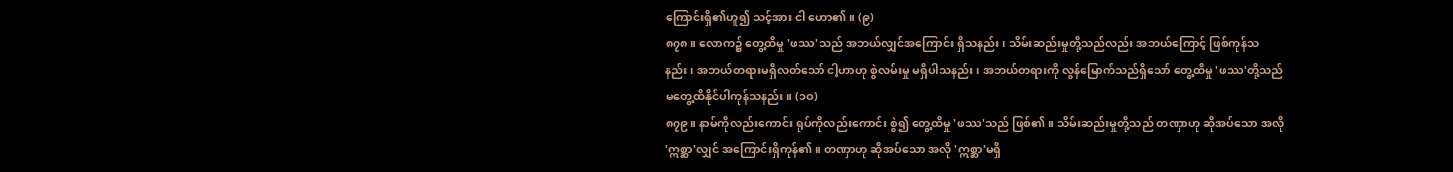ကြောင်းရှိ၏ဟူ၍ သင့်အား ငါ ဟော၏။ (၉)
၈၇၈။ လောက၌ တွေ့ထိမှု 'ဖဿ'သည် အဘယ်လျှင်အကြောင်း ရှိသနည်း၊ သိမ်းဆည်းမှုတို့သည်လည်း အဘယ်ကြောင့် ဖြစ်ကုန်သနည်း၊ အဘယ်တရားမရှိလတ်သော် ငါ့ဟာဟု စွဲလမ်းမှု မရှိပါသနည်း၊ အဘယ်တရားကို လွန်မြောက်သည်ရှိသော် တွေ့ထိမှု 'ဖဿ'တို့သည် မတွေ့ထိနိုင်ပါကုန်သနည်း။ (၁ဝ)
၈၇၉။ နာမ်ကိုလည်းကောင်း ရုပ်ကိုလည်းကောင်း စွဲ၍ တွေ့ထိမှု 'ဖဿ'သည် ဖြစ်၏။ သိမ်းဆည်းမှုတို့သည် တဏှာဟု ဆိုအပ်သော အလို 'ဣစ္ဆာ'လျှင် အကြောင်းရှိကုန်၏။ တဏှာဟု ဆိုအပ်သော အလို 'ဣစ္ဆာ'မရှိ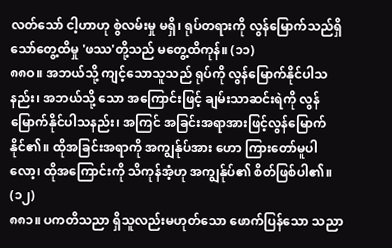လတ်သော် ငါ့ဟာဟု စွဲလမ်းမှု မရှိ၊ ရုပ်တရားကို လွန်မြောက်သည်ရှိသော်တွေ့ထိမှု 'ဖဿ'တို့သည် မတွေ့ထိကုန်။ (၁၁)
၈၈ဝ။ အဘယ်သို့ ကျင့်သောသူသည် ရုပ်ကို လွန်မြောက်နိုင်ပါသနည်း၊ အဘယ်သို့ သော အကြောင်းဖြင့် ချမ်းသာဆင်းရဲကို လွန်မြောက်နိုင်ပါသနည်း၊ အကြင် အခြင်းအရာအားဖြင့်လွန်မြောက်နိုင်၏။ ထိုအခြင်းအရာကို အကျွန်ုပ်အား ဟော ကြားတော်မူပါလော့၊ ထိုအကြောင်းကို သိကုန်အံ့ဟု အကျွန်ုပ်၏ စိတ်ဖြစ်ပါ၏။ (၁၂)
၈၈၁။ ပကတိသညာ ရှိသူလည်းမဟုတ်သော ဖောက်ပြန်သော သညာ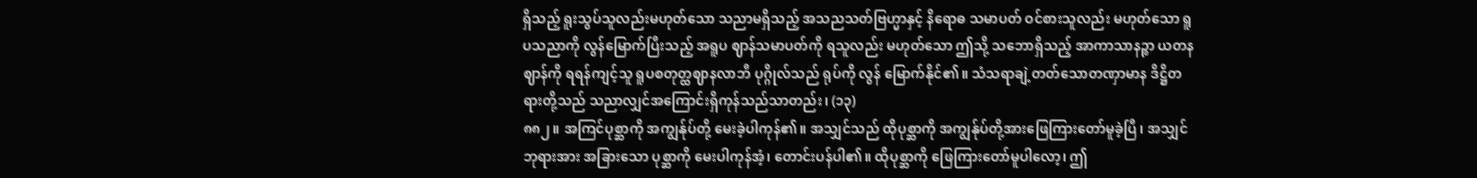ရှိသည့် ရူးသွပ်သူလည်းမဟုတ်သော သညာမရှိသည့် အသညသတ်ဗြဟ္မာနှင့် နိရောဓ သမာပတ် ဝင်စားသူလည်း မဟုတ်သော ရူပသညာကို လွန်မြောက်ပြီးသည့် အရူပ ဈာန်သမာပတ်ကို ရသူလည်း မဟုတ်သော ဤသို့ သဘောရှိသည့် အာကာသာနဉ္စာ ယတနဈာန်ကို ရရန်ကျင့်သူ ရူပစတုတ္ထဈာနလာဘီ ပုဂ္ဂိုလ်သည် ရုပ်ကို လွန် မြောက်နိုင်၏။ သံသရာချဲ့တတ်သောတဏှာမာန ဒိဋ္ဌိတရားတို့သည် သညာလျှင်အကြောင်းရှိကုန်သည်သာတည်း၊ (၁၃)
၈၈၂။ အကြင်ပုစ္ဆာကို အကျွန်ုပ်တို့ မေးခဲ့ပါကုန်၏။ အသျှင်သည် ထိုပုစ္ဆာကို အကျွန်ုပ်တို့အားဖြေကြားတော်မူခဲ့ပြီ၊ အသျှင်ဘုရားအား အခြားသော ပုစ္ဆာကို မေးပါကုန်အံ့၊ တောင်းပန်ပါ၏။ ထိုပုစ္ဆာကို ဖြေကြားတော်မူပါလော့၊ ဤ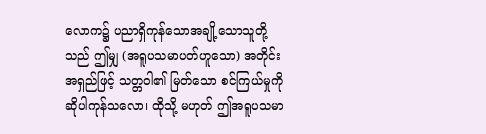လောက၌ ပညာရှိကုန်သောအချို့သောသူတို့သည် ဤမျှ (အရူပသမာပတ်ဟူသော) အတိုင်း အရှည်ဖြင့် သတ္တဝါ၏ မြတ်သော စင်ကြယ်မှုကို ဆိုပါကုန်သလော၊ ထိုသို့ မဟုတ် ဤအရူပသမာ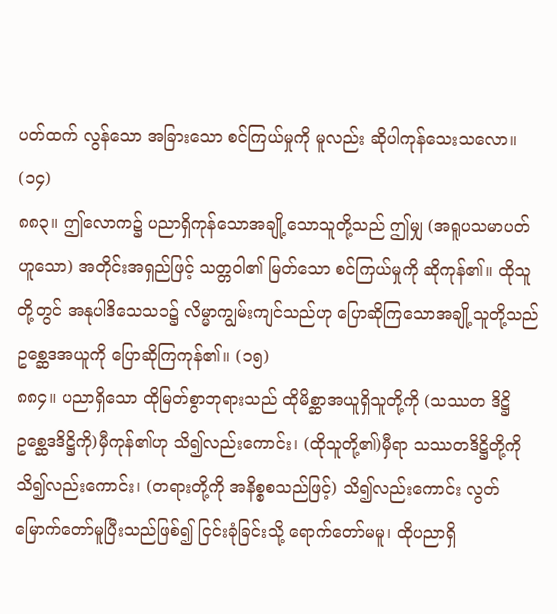ပတ်ထက် လွန်သော အခြားသော စင်ကြယ်မှုကို မူလည်း ဆိုပါကုန်သေးသလော။ (၁၄)
၈၈၃။ ဤလောက၌ ပညာရှိကုန်သောအချို့သောသူတို့သည် ဤမျှ (အရူပသမာပတ်ဟူသော) အတိုင်းအရှည်ဖြင့် သတ္တဝါ၏ မြတ်သော စင်ကြယ်မှုကို ဆိုကုန်၏။ ထိုသူတို့တွင် အနုပါဒိသေသ၁၌ လိမ္မာကျွမ်းကျင်သည်ဟု ပြောဆိုကြသောအချို့သူတို့သည် ဥစ္ဆေဒအယူကို ပြောဆိုကြကုန်၏။ (၁၅)
၈၈၄။ ပညာရှိသော ထိုမြတ်စွာဘုရားသည် ထိုမိစ္ဆာအယူရှိသူတို့ကို (သဿတ ဒိဋ္ဌိ ဥစ္ဆေဒဒိဋ္ဌိကို)မှီကုန်၏ဟု သိ၍လည်းကောင်း၊ (ထိုသူတို့၏)မှီရာ သဿတဒိဋ္ဌိတို့ကို သိ၍လည်းကောင်း၊ (တရားတို့ကို အနိစ္စစသည်ဖြင့်) သိ၍လည်းကောင်း လွတ်မြောက်တော်မူပြီးသည်ဖြစ်၍ ငြင်းခုံခြင်းသို့ ရောက်တော်မမူ၊ ထိုပညာရှိ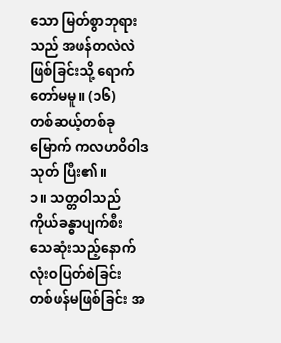သော မြတ်စွာဘုရားသည် အဖန်တလဲလဲ ဖြစ်ခြင်းသို့ ရောက်တော်မမူ။ (၁၆)
တစ်ဆယ့်တစ်ခုမြောက် ကလဟဝိဝါဒသုတ် ပြီး၏။
၁။ သတ္တဝါသည် ကိုယ်ခန္ဓာပျက်စီး သေဆုံးသည့်နောက် လုံးဝပြတ်စဲခြင်း တစ်ဖန်မဖြစ်ခြင်း အ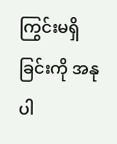ကြွင်းမရှိခြင်းကို အနုပါ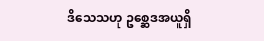ဒိသေသဟု ဥစ္ဆေဒအယူရှိ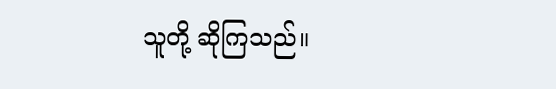သူတို့ ဆိုကြသည်။